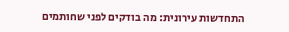התחדשות עירונית: מה בודקים לפני שחותמים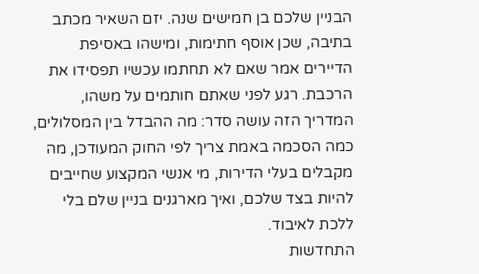הבניין שלכם בן חמישים שנה. יזם השאיר מכתב בתיבה, שכן אוסף חתימות, ומישהו באסיפת הדיירים אמר שאם לא תחתמו עכשיו תפסידו את הרכבת. רגע לפני שאתם חותמים על משהו, המדריך הזה עושה סדר: מה ההבדל בין המסלולים, כמה הסכמה באמת צריך לפי החוק המעודכן, מה מקבלים בעלי הדירות, מי אנשי המקצוע שחייבים להיות בצד שלכם, ואיך מארגנים בניין שלם בלי ללכת לאיבוד.
התחדשות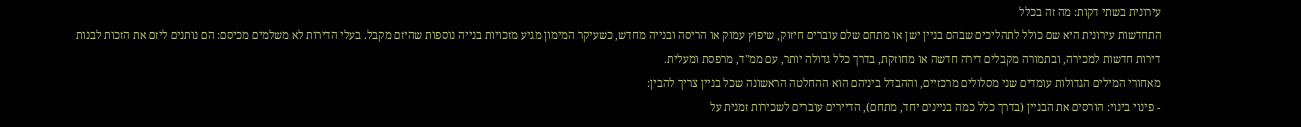עירונית בשתי דקות: מה זה בכלל
התחדשות עירונית היא שם כולל לתהליכים שבהם בניין ישן או מתחם שלם עוברים חיזוק, שיפוץ עמוק או הריסה ובנייה מחדש, כשעיקר המימון מגיע מזכויות בנייה נוספות שהיזם מקבל. בעלי הדירות לא משלמים מכיסם: הם נותנים ליזם את הזכות לבנות דירות חדשות למכירה, ובתמורה מקבלים דירה חדשה או מחוזקת, בדרך כלל גדולה יותר, עם ממ"ד, מרפסת ומעלית.
מאחורי המילים הגדולות עומדים שני מסלולים מרכזיים, וההבדל ביניהם הוא ההחלטה הראשונה שכל בניין צריך להבין:
- פינוי בינוי: הורסים את הבניין (בדרך כלל כמה בניינים יחד, מתחם), הדיירים עוברים לשכירות זמנית על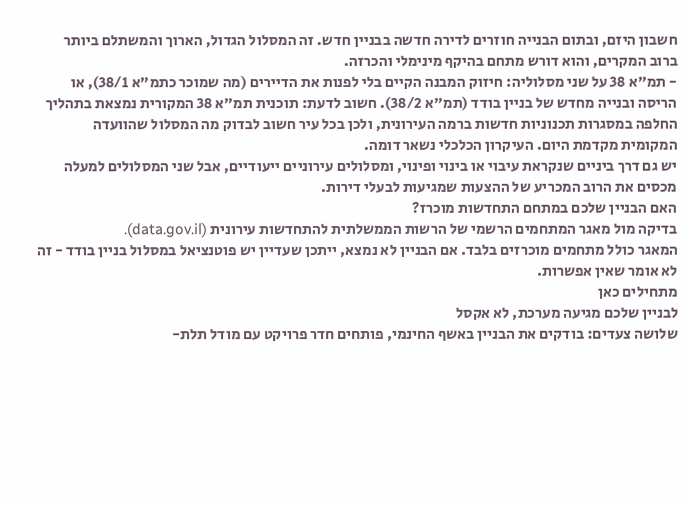חשבון היזם, ובתום הבנייה חוזרים לדירה חדשה בבניין חדש. זה המסלול הגדול, הארוך והמשתלם ביותר ברוב המקרים, והוא דורש מתחם בהיקף מינימלי והכרזה.
- תמ"א 38 על שני מסלוליה: חיזוק המבנה הקיים בלי לפנות את הדיירים (מה שמוכר כתמ"א 38/1), או הריסה ובנייה מחדש של בניין בודד (תמ"א 38/2). חשוב לדעת: תוכנית תמ"א 38 המקורית נמצאת בתהליך החלפה במסגרות תכנוניות חדשות ברמה העירונית, ולכן בכל עיר חשוב לבדוק מה המסלול שהוועדה המקומית מקדמת היום. העיקרון הכלכלי נשאר דומה.
יש גם דרך ביניים שנקראת עיבוי או בינוי ופינוי, ומסלולים עירוניים ייעודיים, אבל שני המסלולים למעלה מכסים את הרוב המכריע של ההצעות שמגיעות לבעלי דירות.
האם הבניין שלכם במתחם התחדשות מוכרז?
בדיקה מול מאגר המתחמים הרשמי של הרשות הממשלתית להתחדשות עירונית (data.gov.il).
המאגר כולל מתחמים מוכרזים בלבד. אם הבניין לא נמצא, ייתכן שעדיין יש פוטנציאל במסלול בניין בודד - זה לא אומר שאין אפשרות.
מתחילים כאן
לבניין שלכם מגיעה מערכת, לא אקסל
שלושה צעדים: בודקים את הבניין באשף החינמי, פותחים חדר פרויקט עם מודל תלת-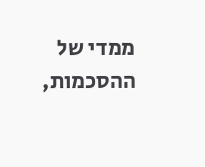ממדי של ההסכמות,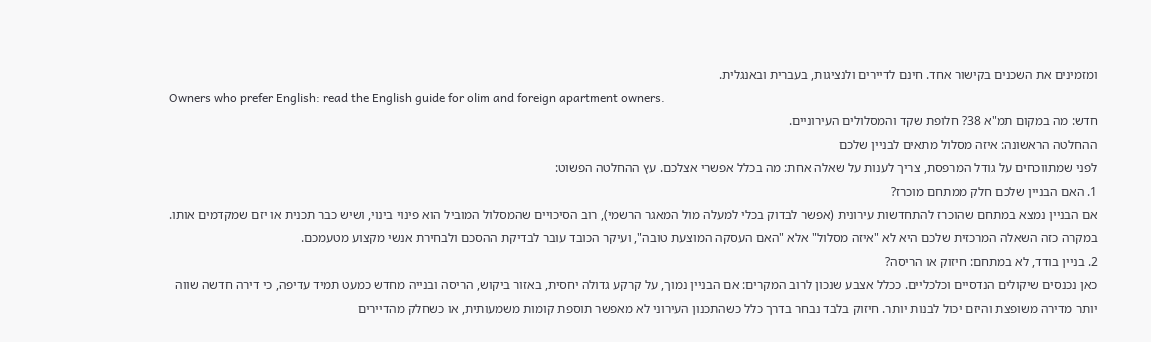ומזמינים את השכנים בקישור אחד. חינם לדיירים ולנציגות, בעברית ובאנגלית.
Owners who prefer English: read the English guide for olim and foreign apartment owners.
חדש: מה במקום תמ"א 38? חלופת שקד והמסלולים העירוניים.
ההחלטה הראשונה: איזה מסלול מתאים לבניין שלכם
לפני שמתווכחים על גודל המרפסת, צריך לענות על שאלה אחת: מה בכלל אפשרי אצלכם. עץ ההחלטה הפשוט:
1. האם הבניין שלכם חלק ממתחם מוכרז?
אם הבניין נמצא במתחם שהוכרז להתחדשות עירונית (אפשר לבדוק בכלי למעלה מול המאגר הרשמי), רוב הסיכויים שהמסלול המוביל הוא פינוי בינוי, ושיש כבר תכנית או יזם שמקדמים אותו. במקרה כזה השאלה המרכזית שלכם היא לא "איזה מסלול" אלא "האם העסקה המוצעת טובה", ועיקר הכובד עובר לבדיקת ההסכם ולבחירת אנשי מקצוע מטעמכם.
2. בניין בודד, לא במתחם: חיזוק או הריסה?
כאן נכנסים שיקולים הנדסיים וכלכליים. ככלל אצבע שנכון לרוב המקרים: אם הבניין נמוך, על קרקע גדולה יחסית, באזור ביקוש, הריסה ובנייה מחדש כמעט תמיד עדיפה, כי דירה חדשה שווה יותר מדירה משופצת והיזם יכול לבנות יותר. חיזוק בלבד נבחר בדרך כלל כשהתכנון העירוני לא מאפשר תוספת קומות משמעותית, או כשחלק מהדיירים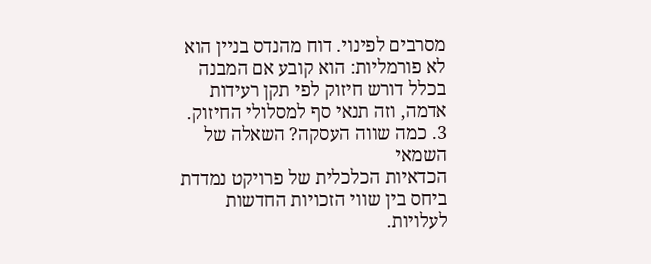מסרבים לפינוי. דוח מהנדס בניין הוא לא פורמליות: הוא קובע אם המבנה בכלל דורש חיזוק לפי תקן רעידות אדמה, וזה תנאי סף למסלולי החיזוק.
3. כמה שווה העסקה? השאלה של השמאי
הכדאיות הכלכלית של פרויקט נמדדת ביחס בין שווי הזכויות החדשות לעלויות.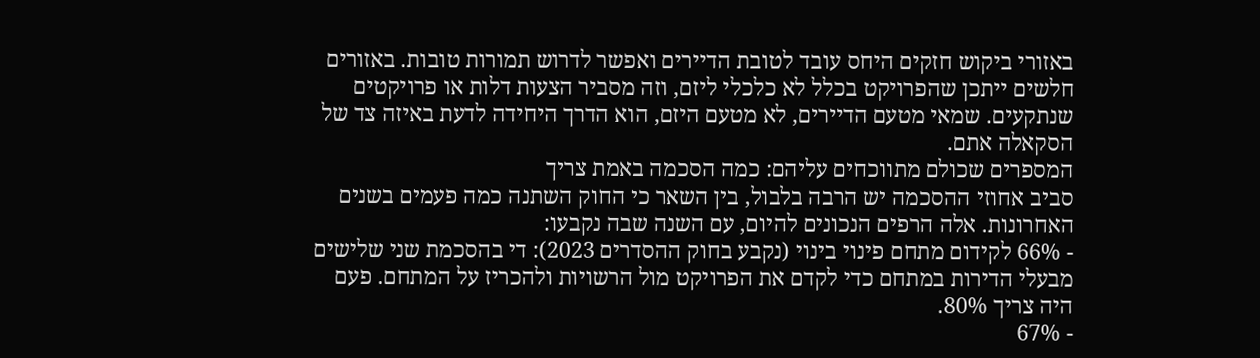באזורי ביקוש חזקים היחס עובד לטובת הדיירים ואפשר לדרוש תמורות טובות. באזורים חלשים ייתכן שהפרויקט בכלל לא כלכלי ליזם, וזה מסביר הצעות דלות או פרויקטים שנתקעים. שמאי מטעם הדיירים, לא מטעם היזם, הוא הדרך היחידה לדעת באיזה צד של הסקאלה אתם.
המספרים שכולם מתווכחים עליהם: כמה הסכמה באמת צריך
סביב אחוזי ההסכמה יש הרבה בלבול, בין השאר כי החוק השתנה כמה פעמים בשנים האחרונות. אלה הרפים הנכונים להיום, עם השנה שבה נקבעו:
- 66% לקידום מתחם פינוי בינוי (נקבע בחוק ההסדרים 2023): די בהסכמת שני שלישים מבעלי הדירות במתחם כדי לקדם את הפרויקט מול הרשויות ולהכריז על המתחם. פעם היה צריך 80%.
- 67%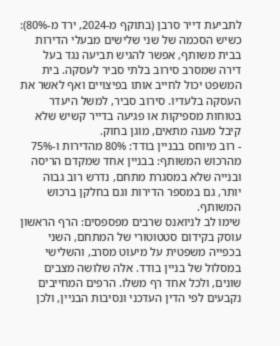לתביעת דייר סרבן (בתוקף מ-2024, ירד מ-80%): כשיש הסכמה של שני שלישים מבעלי הדירות בבית משותף, אפשר להגיש תביעה נגד בעל דירה שמסרב סירוב בלתי סביר לעסקה. בית המשפט יכול לחייב אותו בפיצויים ואף לאשר את העסקה בלעדיו. סירוב סביר, למשל היעדר בטוחות מספיקות או פגיעה בדייר קשיש שלא קיבל מענה מתאים, מוגן בחוק.
- רוב מיוחס בבניין בודד: 80% מהדירות ו-75% מהרכוש המשותף: בבניין אחד שמקדם הריסה ובנייה שלא במסגרת מתחם, נדרש רוב גבוה יותר, גם במספר הדירות וגם בחלקן ברכוש המשותף.
שימו לב לניואנס שרבים מפספסים: הרף הראשון עוסק בקידום סטטוטורי של המתחם, השני בכפייה משפטית על מיעוט מסרב, והשלישי במסלול של בניין בודד. אלה שלושה מצבים שונים, ולכל אחד רף משלו. הרפים המחייבים נקבעים לפי הדין העדכני ונסיבות הבניין, ולכן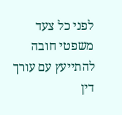לפני כל צעד משפטי חובה להתייעץ עם עורך דין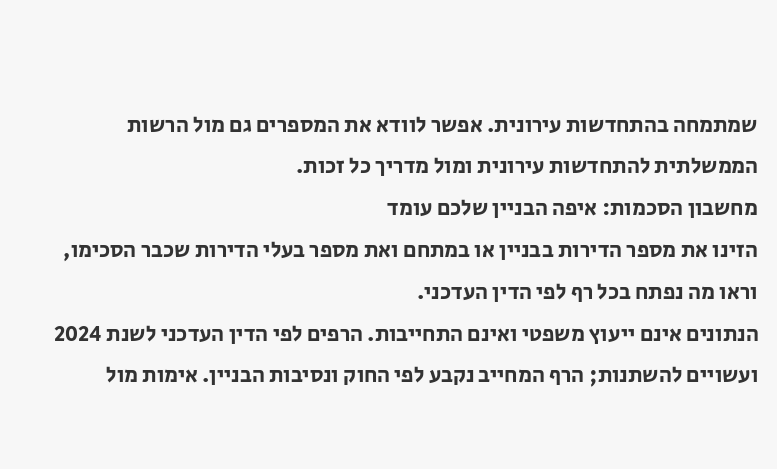שמתמחה בהתחדשות עירונית. אפשר לוודא את המספרים גם מול הרשות הממשלתית להתחדשות עירונית ומול מדריך כל זכות.
מחשבון הסכמות: איפה הבניין שלכם עומד
הזינו את מספר הדירות בבניין או במתחם ואת מספר בעלי הדירות שכבר הסכימו, וראו מה נפתח בכל רף לפי הדין העדכני.
הנתונים אינם ייעוץ משפטי ואינם התחייבות. הרפים לפי הדין העדכני לשנת 2024 ועשויים להשתנות; הרף המחייב נקבע לפי החוק ונסיבות הבניין. אימות מול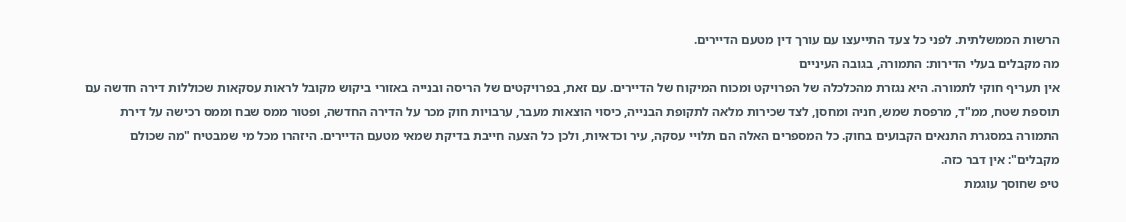הרשות הממשלתית. לפני כל צעד התייעצו עם עורך דין מטעם הדיירים.
מה מקבלים בעלי הדירות: התמורה, בגובה העיניים
אין תעריף חוקי לתמורה. היא נגזרת מהכלכלה של הפרויקט ומכוח המיקוח של הדיירים. עם זאת, בפרויקטים של הריסה ובנייה באזורי ביקוש מקובל לראות עסקאות שכוללות דירה חדשה עם תוספת שטח, ממ"ד, מרפסת שמש, חניה ומחסן, לצד שכירות מלאה לתקופת הבנייה, כיסוי הוצאות מעבר, ערבויות חוק מכר על הדירה החדשה, ופטור ממס שבח וממס רכישה על דירת התמורה במסגרת התנאים הקבועים בחוק. כל המספרים האלה הם תלויי עסקה, עיר וכדאיות, ולכן כל הצעה חייבת בדיקת שמאי מטעם הדיירים. היזהרו מכל מי שמבטיח "מה שכולם מקבלים": אין דבר כזה.
טיפ שחוסך עוגמת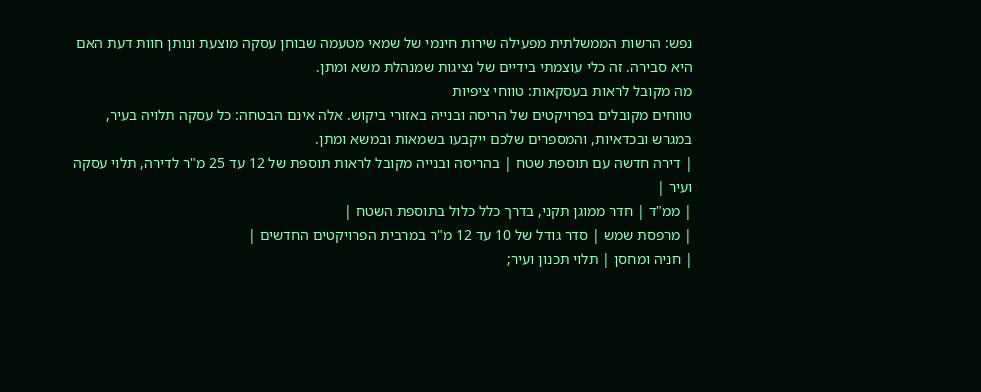נפש: הרשות הממשלתית מפעילה שירות חינמי של שמאי מטעמה שבוחן עסקה מוצעת ונותן חוות דעת האם היא סבירה. זה כלי עוצמתי בידיים של נציגות שמנהלת משא ומתן.
מה מקובל לראות בעסקאות: טווחי ציפיות
טווחים מקובלים בפרויקטים של הריסה ובנייה באזורי ביקוש. אלה אינם הבטחה: כל עסקה תלויה בעיר, במגרש ובכדאיות, והמספרים שלכם ייקבעו בשמאות ובמשא ומתן.
| דירה חדשה עם תוספת שטח | בהריסה ובנייה מקובל לראות תוספת של 12 עד 25 מ"ר לדירה, תלוי עסקה ועיר |
| ממ"ד | חדר ממוגן תקני, בדרך כלל כלול בתוספת השטח |
| מרפסת שמש | סדר גודל של 10 עד 12 מ"ר במרבית הפרויקטים החדשים |
| חניה ומחסן | תלוי תכנון ועיר;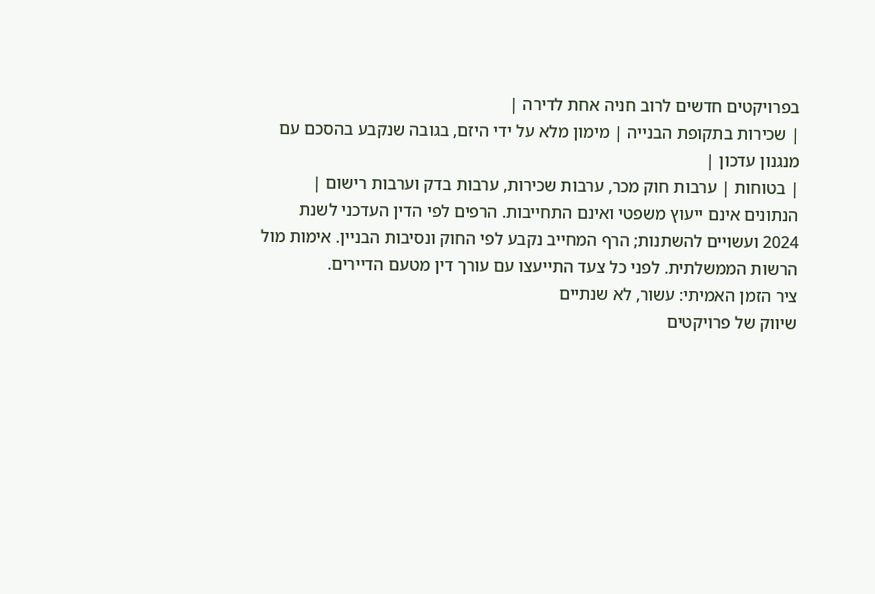בפרויקטים חדשים לרוב חניה אחת לדירה |
| שכירות בתקופת הבנייה | מימון מלא על ידי היזם, בגובה שנקבע בהסכם עם מנגנון עדכון |
| בטוחות | ערבות חוק מכר, ערבות שכירות, ערבות בדק וערבות רישום |
הנתונים אינם ייעוץ משפטי ואינם התחייבות. הרפים לפי הדין העדכני לשנת 2024 ועשויים להשתנות; הרף המחייב נקבע לפי החוק ונסיבות הבניין. אימות מול הרשות הממשלתית. לפני כל צעד התייעצו עם עורך דין מטעם הדיירים.
ציר הזמן האמיתי: עשור, לא שנתיים
שיווק של פרויקטים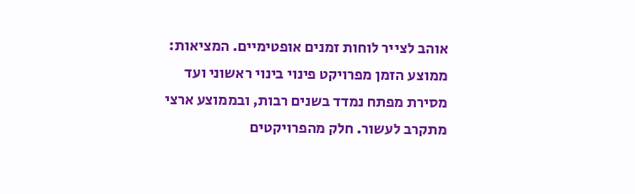אוהב לצייר לוחות זמנים אופטימיים. המציאות: ממוצע הזמן מפרויקט פינוי בינוי ראשוני ועד מסירת מפתח נמדד בשנים רבות, ובממוצע ארצי מתקרב לעשור. חלק מהפרויקטים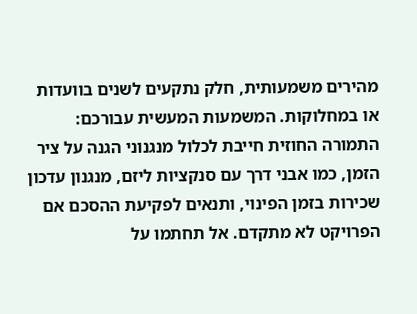מהירים משמעותית, חלק נתקעים לשנים בוועדות או במחלוקות. המשמעות המעשית עבורכם: התמורה החוזית חייבת לכלול מנגנוני הגנה על ציר הזמן, כמו אבני דרך עם סנקציות ליזם, מנגנון עדכון שכירות בזמן הפינוי, ותנאים לפקיעת ההסכם אם הפרויקט לא מתקדם. אל תחתמו על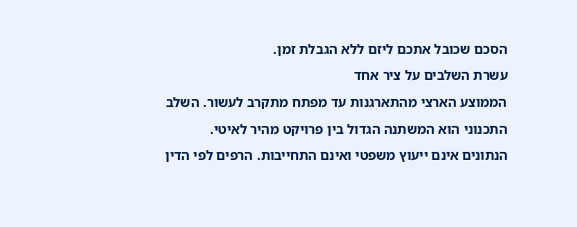הסכם שכובל אתכם ליזם ללא הגבלת זמן.
עשרת השלבים על ציר אחד
הממוצע הארצי מהתארגנות עד מפתח מתקרב לעשור. השלב התכנוני הוא המשתנה הגדול בין פרויקט מהיר לאיטי.
הנתונים אינם ייעוץ משפטי ואינם התחייבות. הרפים לפי הדין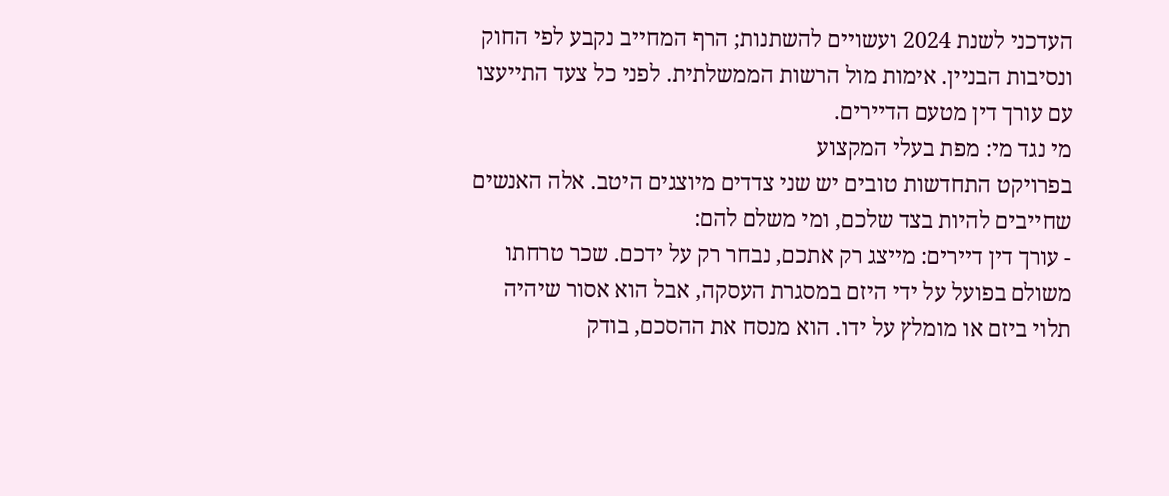העדכני לשנת 2024 ועשויים להשתנות; הרף המחייב נקבע לפי החוק ונסיבות הבניין. אימות מול הרשות הממשלתית. לפני כל צעד התייעצו עם עורך דין מטעם הדיירים.
מי נגד מי: מפת בעלי המקצוע
בפרויקט התחדשות טובים יש שני צדדים מיוצגים היטב. אלה האנשים שחייבים להיות בצד שלכם, ומי משלם להם:
- עורך דין דיירים: מייצג רק אתכם, נבחר רק על ידכם. שכר טרחתו משולם בפועל על ידי היזם במסגרת העסקה, אבל הוא אסור שיהיה תלוי ביזם או מומלץ על ידו. הוא מנסח את ההסכם, בודק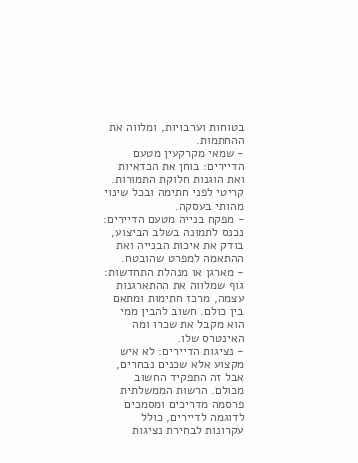בטוחות וערבויות, ומלווה את ההחתמות.
- שמאי מקרקעין מטעם הדיירים: בוחן את הכדאיות ואת הוגנות חלוקת התמורות. קריטי לפני חתימה ובכל שינוי מהותי בעסקה.
- מפקח בנייה מטעם הדיירים: נכנס לתמונה בשלב הביצוע, בודק את איכות הבנייה ואת ההתאמה למפרט שהובטח.
- מארגן או מנהלת התחדשות: גוף שמלווה את ההתארגנות עצמה, מרכז חתימות ומתאם בין כולם. חשוב להבין ממי הוא מקבל את שכרו ומה האינטרס שלו.
- נציגות הדיירים: לא איש מקצוע אלא שכנים נבחרים, אבל זה התפקיד החשוב מכולם. הרשות הממשלתית פרסמה מדריכים ומסמכים לדוגמה לדיירים, כולל עקרונות לבחירת נציגות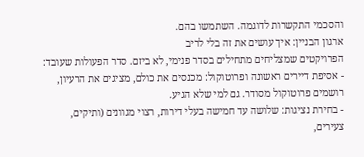והסכמי התקשרות לדוגמה. השתמשו בהם.
ארגון הבניין: איך עושים את זה בלי לריב
הפרויקטים שמצליחים מתחילים בסדר פנימי, לא ביזם. סדר הפעולות שעובד:
- אסיפת דיירים ראשונה ופרוטוקול: מכנסים את כולם, מציגים את הרעיון, רושמים פרוטוקול מסודר. גם למי שלא הגיע.
- בחירת נציגות: שלושה עד חמישה בעלי דירות, רצוי מגוונים (ותיקים, צעירים,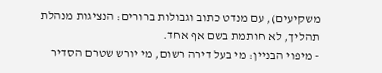משקיעים), עם מנדט כתוב וגבולות ברורים: הנציגות מנהלת תהליך, לא חותמת בשם אף אחד.
- מיפוי הבניין: מי בעל דירה רשום, מי יורש שטרם הסדיר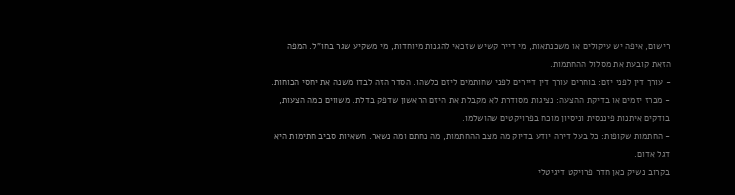רישום, איפה יש עיקולים או משכנתאות, מי דייר קשיש שזכאי להגנות מיוחדות, מי משקיע שגר בחו"ל. המפה הזאת קובעת את מסלול ההחתמות.
- עורך דין לפני יזם: בוחרים עורך דין דיירים לפני שחותמים ליזם כלשהו. הסדר הזה לבדו משנה את יחסי הכוחות.
- מכרז יזמים או בדיקת ההצעה: נציגות מסודרת לא מקבלת את היזם הראשון שדפק בדלת. משווים כמה הצעות, בודקים איתנות פיננסית וניסיון מוכח בפרויקטים שהושלמו.
- החתמות שקופות: כל בעל דירה יודע בדיוק מה מצב ההחתמות, מה נחתם ומה נשאר. חשאיות סביב חתימות היא דגל אדום.
בקרוב נשיק כאן חדר פרויקט דיגיטלי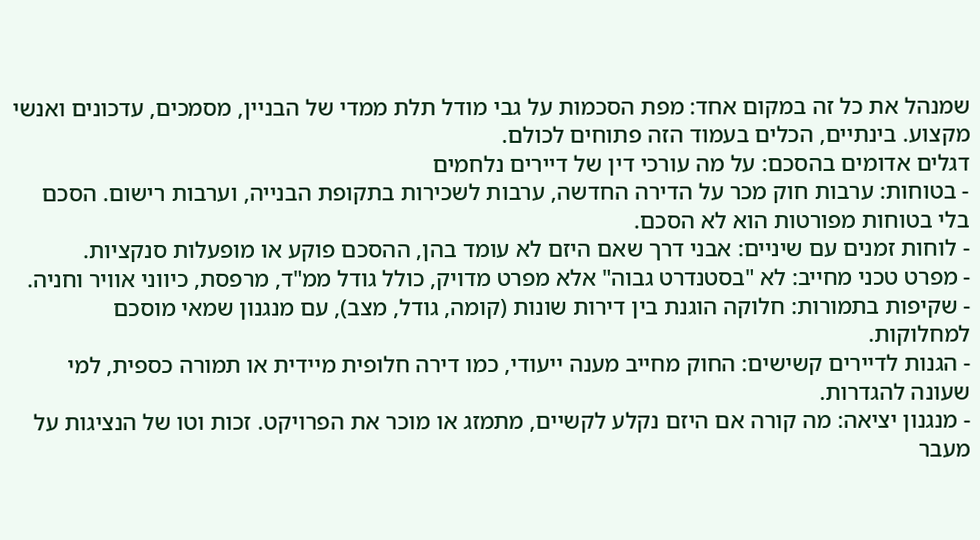שמנהל את כל זה במקום אחד: מפת הסכמות על גבי מודל תלת ממדי של הבניין, מסמכים, עדכונים ואנשי מקצוע. בינתיים, הכלים בעמוד הזה פתוחים לכולם.
דגלים אדומים בהסכם: על מה עורכי דין של דיירים נלחמים
- בטוחות: ערבות חוק מכר על הדירה החדשה, ערבות לשכירות בתקופת הבנייה, וערבות רישום. הסכם בלי בטוחות מפורטות הוא לא הסכם.
- לוחות זמנים עם שיניים: אבני דרך שאם היזם לא עומד בהן, ההסכם פוקע או מופעלות סנקציות.
- מפרט טכני מחייב: לא "בסטנדרט גבוה" אלא מפרט מדויק, כולל גודל ממ"ד, מרפסת, כיווני אוויר וחניה.
- שקיפות בתמורות: חלוקה הוגנת בין דירות שונות (קומה, גודל, מצב), עם מנגנון שמאי מוסכם למחלוקות.
- הגנות לדיירים קשישים: החוק מחייב מענה ייעודי, כמו דירה חלופית מיידית או תמורה כספית, למי שעונה להגדרות.
- מנגנון יציאה: מה קורה אם היזם נקלע לקשיים, מתמזג או מוכר את הפרויקט. זכות וטו של הנציגות על מעבר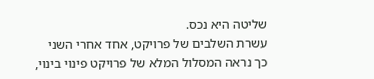שליטה היא נכס.
עשרת השלבים של פרויקט, אחד אחרי השני
כך נראה המסלול המלא של פרויקט פינוי בינוי,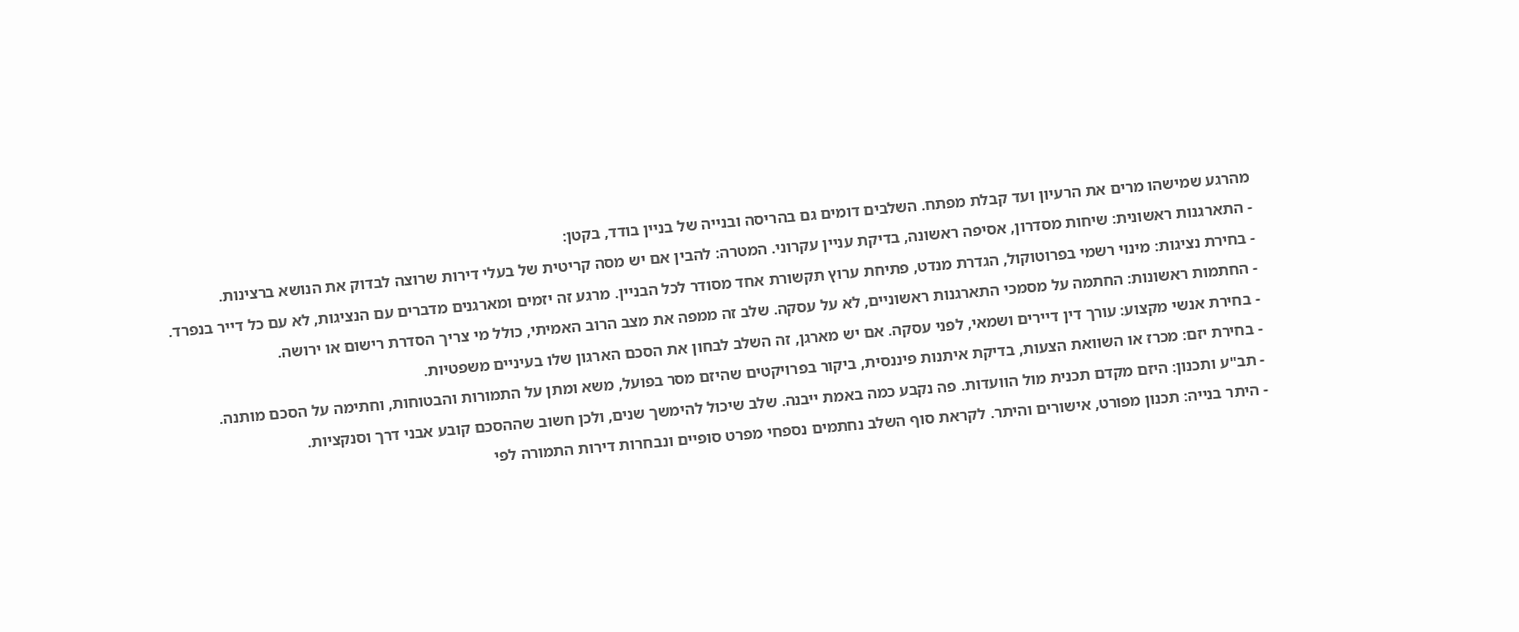מהרגע שמישהו מרים את הרעיון ועד קבלת מפתח. השלבים דומים גם בהריסה ובנייה של בניין בודד, בקטן:
- התארגנות ראשונית: שיחות מסדרון, אסיפה ראשונה, בדיקת עניין עקרוני. המטרה: להבין אם יש מסה קריטית של בעלי דירות שרוצה לבדוק את הנושא ברצינות.
- בחירת נציגות: מינוי רשמי בפרוטוקול, הגדרת מנדט, פתיחת ערוץ תקשורת אחד מסודר לכל הבניין. מרגע זה יזמים ומארגנים מדברים עם הנציגות, לא עם כל דייר בנפרד.
- החתמות ראשונות: החתמה על מסמכי התארגנות ראשוניים, לא על עסקה. שלב זה ממפה את מצב הרוב האמיתי, כולל מי צריך הסדרת רישום או ירושה.
- בחירת אנשי מקצוע: עורך דין דיירים ושמאי, לפני עסקה. אם יש מארגן, זה השלב לבחון את הסכם הארגון שלו בעיניים משפטיות.
- בחירת יזם: מכרז או השוואת הצעות, בדיקת איתנות פיננסית, ביקור בפרויקטים שהיזם מסר בפועל, משא ומתן על התמורות והבטוחות, וחתימה על הסכם מותנה.
- תב"ע ותכנון: היזם מקדם תכנית מול הוועדות. פה נקבע כמה באמת ייבנה. שלב שיכול להימשך שנים, ולכן חשוב שההסכם קובע אבני דרך וסנקציות.
- היתר בנייה: תכנון מפורט, אישורים והיתר. לקראת סוף השלב נחתמים נספחי מפרט סופיים ונבחרות דירות התמורה לפי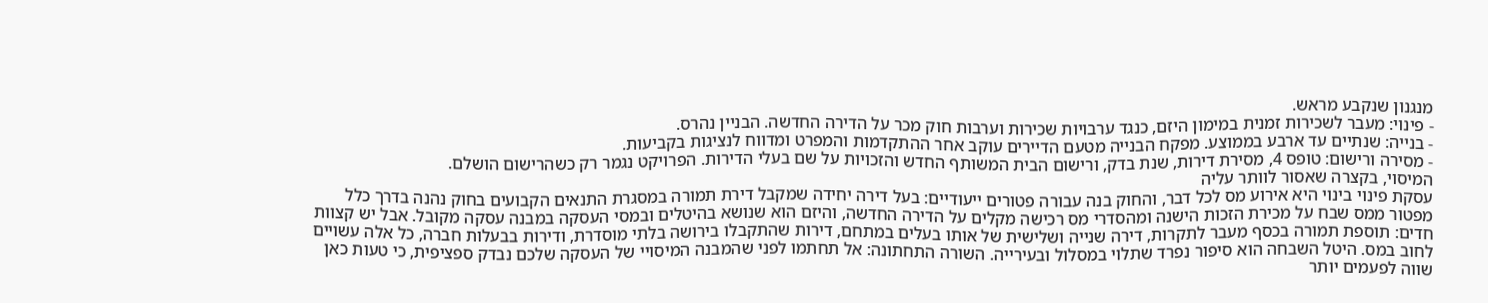מנגנון שנקבע מראש.
- פינוי: מעבר לשכירות זמנית במימון היזם, כנגד ערבויות שכירות וערבות חוק מכר על הדירה החדשה. הבניין נהרס.
- בנייה: שנתיים עד ארבע בממוצע. מפקח הבנייה מטעם הדיירים עוקב אחר ההתקדמות והמפרט ומדווח לנציגות בקביעות.
- מסירה ורישום: טופס 4, מסירת דירות, שנת בדק, ורישום הבית המשותף החדש והזכויות על שם בעלי הדירות. הפרויקט נגמר רק כשהרישום הושלם.
המיסוי, בקצרה שאסור לוותר עליה
עסקת פינוי בינוי היא אירוע מס לכל דבר, והחוק בנה עבורה פטורים ייעודיים: בעל דירה יחידה שמקבל דירת תמורה במסגרת התנאים הקבועים בחוק נהנה בדרך כלל מפטור ממס שבח על מכירת הזכות הישנה ומהסדרי מס רכישה מקלים על הדירה החדשה, והיזם הוא שנושא בהיטלים ובמסי העסקה במבנה עסקה מקובל. אבל יש קצוות חדים: תוספת תמורה בכסף מעבר לתקרות, דירה שנייה ושלישית של אותו בעלים במתחם, דירות שהתקבלו בירושה בלתי מוסדרת, ודירות בבעלות חברה, כל אלה עשויים לחוב במס. היטל השבחה הוא סיפור נפרד שתלוי במסלול ובעירייה. השורה התחתונה: אל תחתמו לפני שהמבנה המיסויי של העסקה שלכם נבדק ספציפית, כי טעות כאן שווה לפעמים יותר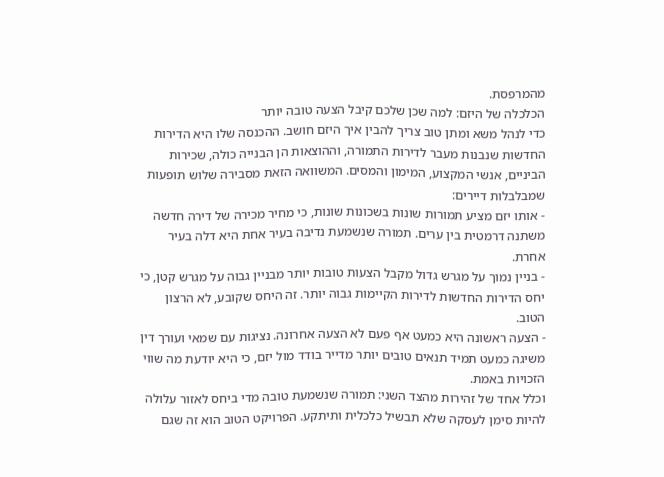מהמרפסת.
הכלכלה של היזם: למה שכן שלכם קיבל הצעה טובה יותר
כדי לנהל משא ומתן טוב צריך להבין איך היזם חושב. ההכנסה שלו היא הדירות החדשות שנבנות מעבר לדירות התמורה, וההוצאות הן הבנייה כולה, שכירות הביניים, אנשי המקצוע, המימון והמסים. המשוואה הזאת מסבירה שלוש תופעות שמבלבלות דיירים:
- אותו יזם מציע תמורות שונות בשכונות שונות, כי מחיר מכירה של דירה חדשה משתנה דרמטית בין ערים. תמורה שנשמעת נדיבה בעיר אחת היא דלה בעיר אחרת.
- בניין נמוך על מגרש גדול מקבל הצעות טובות יותר מבניין גבוה על מגרש קטן, כי יחס הדירות החדשות לדירות הקיימות גבוה יותר. זה היחס שקובע, לא הרצון הטוב.
- הצעה ראשונה היא כמעט אף פעם לא הצעה אחרונה. נציגות עם שמאי ועורך דין משיגה כמעט תמיד תנאים טובים יותר מדייר בודד מול יזם, כי היא יודעת מה שווי הזכויות באמת.
וכלל אחד של זהירות מהצד השני: תמורה שנשמעת טובה מדי ביחס לאזור עלולה להיות סימן לעסקה שלא תבשיל כלכלית ותיתקע. הפרויקט הטוב הוא זה שגם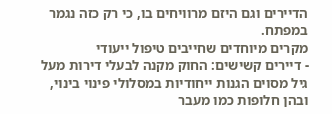הדיירים וגם היזם מרוויחים בו, כי רק כזה נגמר במפתח.
מקרים מיוחדים שחייבים טיפול ייעודי
- דיירים קשישים: החוק מקנה לבעלי דירות מעל גיל מסוים הגנות ייחודיות במסלולי פינוי בינוי, ובהן חלופות כמו מעבר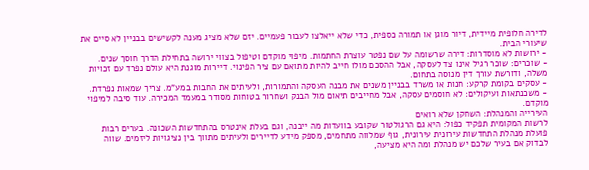לדירה חלופית מיידית, דיור מוגן או תמורה כספית, כדי שלא ייאלצו לעבור פעמיים. יזם שלא מציג מענה לקשישים בבניין לא סיים את שיעורי הבית.
- ירושות לא מוסדרות: דירה שרשומה על שם נפטר עוצרת החתמות. מיפוי מוקדם וטיפול בצווי ירושה בתחילת הדרך חוסך שנים.
- שוכרים: שוכר רגיל אינו צד לעסקה, אבל ההסכם מולו חייב להיות מתואם עם ציר הפינוי. דיירות מוגנת היא עולם נפרד עם זכויות משלה, ודורשת עורך דין מנוסה בתחום.
- עסקים בקומת קרקע: חנות או משרד בבניין משנים את מבנה העסקה והתמורות, ולעיתים את החבות במע"מ. צריך שמאות נפרדת.
- משכנתאות ועיקולים: לא חוסמים עסקה, אבל מחייבים תיאום מול הבנק ושחרור בטוחות מסודר במעמד המכירה. עוד סיבה למיפוי מוקדם.
העירייה והמנהלת: השחקן שלא רואים
לרשות המקומית תפקיד כפול: היא גם הרגולטור שקובע בוועדות מה ייבנה, וגם בעלת אינטרס בהתחדשות השכונה. בערים רבות פועלת מנהלת התחדשות עירונית עירונית, גוף שמלווה מתחמים, מספק מידע לדיירים ולעיתים מתווך בין נציגויות ליזמים. שווה לבדוק אם בעיר שלכם יש מנהלת ומה היא מציעה,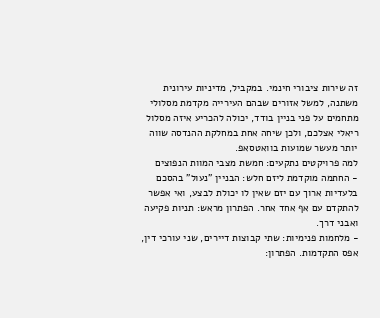זה שירות ציבורי חינמי. במקביל, מדיניות עירונית משתנה, למשל אזורים שבהם העירייה מקדמת מסלולי מתחמים על פני בניין בודד, יכולה להכריע איזה מסלול ריאלי אצלכם, ולכן שיחה אחת במחלקת ההנדסה שווה יותר מעשר שמועות בוואטסאפ.
למה פרויקטים נתקעים: חמשת מצבי המוות הנפוצים
- החתמה מוקדמת ליזם חלש: הבניין "נעול" בהסכם בלעדיות ארוך עם יזם שאין לו יכולת לבצע, ואי אפשר להתקדם עם אף אחד אחר. הפתרון מראש: תניות פקיעה ואבני דרך.
- מלחמות פנימיות: שתי קבוצות דיירים, שני עורכי דין, אפס התקדמות. הפתרון: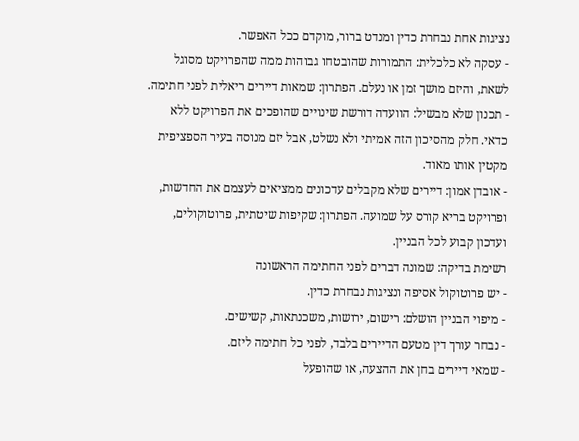נציגות אחת נבחרת כדין ומנדט ברור, מוקדם ככל האפשר.
- עסקה לא כלכלית: התמורות שהובטחו גבוהות ממה שהפרויקט מסוגל לשאת, והיזם מושך זמן או נעלם. הפתרון: שמאות דיירים ריאלית לפני חתימה.
- תכנון שלא מבשיל: הוועדה דורשת שינויים שהופכים את הפרויקט ללא כדאי. חלק מהסיכון הזה אמיתי ולא נשלט, אבל יזם מנוסה בעיר הספציפית מקטין אותו מאוד.
- אובדן אמון: דיירים שלא מקבלים עדכונים ממציאים לעצמם את החדשות, ופרויקט בריא קורס על שמועה. הפתרון: שקיפות שיטתית, פרוטוקולים, ועדכון קבוע לכל הבניין.
רשימת בדיקה: שמונה דברים לפני החתימה הראשונה
- יש פרוטוקול אסיפה ונציגות נבחרת כדין.
- מיפוי הבניין הושלם: רישום, ירושות, משכנתאות, קשישים.
- נבחר עורך דין מטעם הדיירים בלבד, לפני כל חתימה ליזם.
- שמאי דיירים בחן את ההצעה, או שהופעל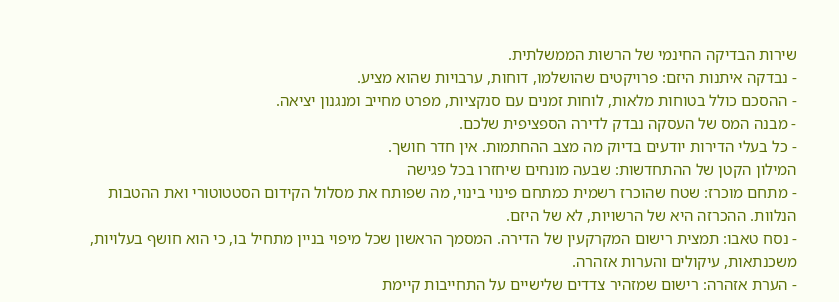שירות הבדיקה החינמי של הרשות הממשלתית.
- נבדקה איתנות היזם: פרויקטים שהושלמו, דוחות, ערבויות שהוא מציע.
- ההסכם כולל בטוחות מלאות, לוחות זמנים עם סנקציות, מפרט מחייב ומנגנון יציאה.
- מבנה המס של העסקה נבדק לדירה הספציפית שלכם.
- כל בעלי הדירות יודעים בדיוק מה מצב ההחתמות. אין חדר חושך.
המילון הקטן של ההתחדשות: שבעה מונחים שיחזרו בכל פגישה
- מתחם מוכרז: שטח שהוכרז רשמית כמתחם פינוי בינוי, מה שפותח את מסלול הקידום הסטטוטורי ואת ההטבות הנלוות. ההכרזה היא של הרשויות, לא של היזם.
- נסח טאבו: תמצית רישום המקרקעין של הדירה. המסמך הראשון שכל מיפוי בניין מתחיל בו, כי הוא חושף בעלויות, משכנתאות, עיקולים והערות אזהרה.
- הערת אזהרה: רישום שמזהיר צדדים שלישיים על התחייבות קיימת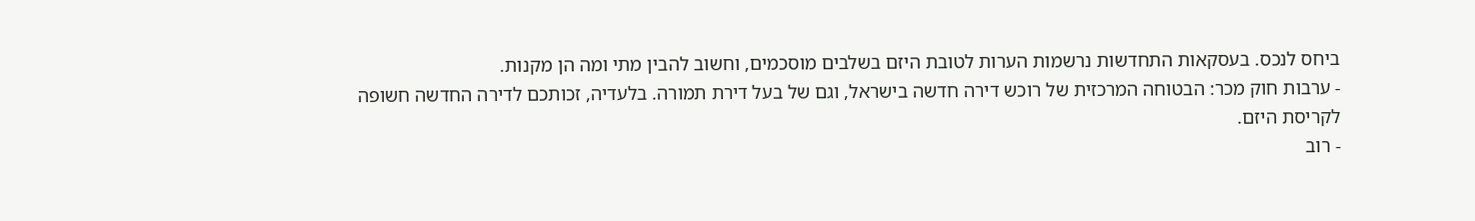ביחס לנכס. בעסקאות התחדשות נרשמות הערות לטובת היזם בשלבים מוסכמים, וחשוב להבין מתי ומה הן מקנות.
- ערבות חוק מכר: הבטוחה המרכזית של רוכש דירה חדשה בישראל, וגם של בעל דירת תמורה. בלעדיה, זכותכם לדירה החדשה חשופה לקריסת היזם.
- רוב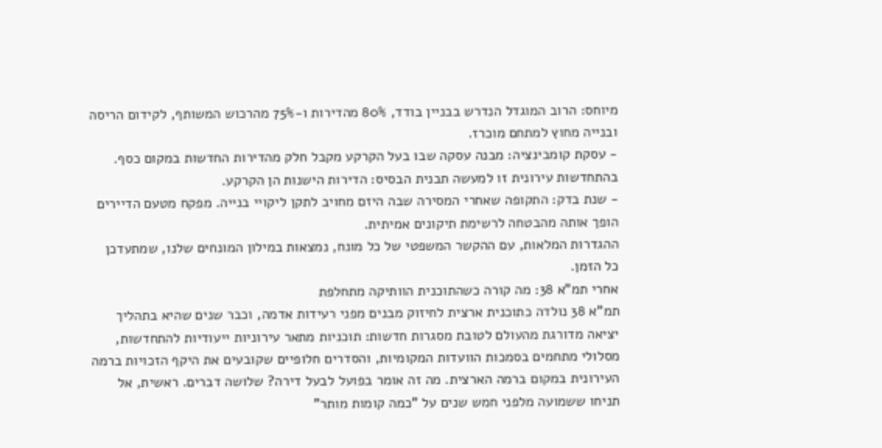מיוחס: הרוב המוגדל הנדרש בבניין בודד, 80% מהדירות ו-75% מהרכוש המשותף, לקידום הריסה ובנייה מחוץ למתחם מוכרז.
- עסקת קומבינציה: מבנה עסקה שבו בעל הקרקע מקבל חלק מהדירות החדשות במקום כסף. בהתחדשות עירונית זו למעשה תבנית הבסיס: הדירות הישנות הן הקרקע.
- שנת בדק: התקופה שאחרי המסירה שבה היזם מחויב לתקן ליקויי בנייה. מפקח מטעם הדיירים הופך אותה מהבטחה לרשימת תיקונים אמיתית.
ההגדרות המלאות, עם ההקשר המשפטי של כל מונח, נמצאות במילון המונחים שלנו, שמתעדכן כל הזמן.
אחרי תמ"א 38: מה קורה כשהתוכנית הוותיקה מתחלפת
תמ"א 38 נולדה כתוכנית ארצית לחיזוק מבנים מפני רעידות אדמה, וכבר שנים שהיא בתהליך יציאה מדורגת מהעולם לטובת מסגרות חדשות: תוכניות מתאר עירוניות ייעודיות להתחדשות, מסלולי מתחמים בסמכות הוועדות המקומיות, והסדרים חלופיים שקובעים את היקף הזכויות ברמה העירונית במקום ברמה הארצית. מה זה אומר בפועל לבעל דירה? שלושה דברים. ראשית, אל תניחו ששמועה מלפני חמש שנים על "כמה קומות מותר"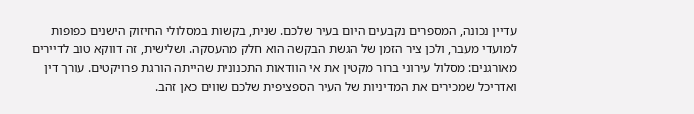עדיין נכונה, המספרים נקבעים היום בעיר שלכם. שנית, בקשות במסלולי החיזוק הישנים כפופות למועדי מעבר, ולכן ציר הזמן של הגשת הבקשה הוא חלק מהעסקה. ושלישית, זה דווקא טוב לדיירים מאורגנים: מסלול עירוני ברור מקטין את אי הוודאות התכנונית שהייתה הורגת פרויקטים. עורך דין ואדריכל שמכירים את המדיניות של העיר הספציפית שלכם שווים כאן זהב.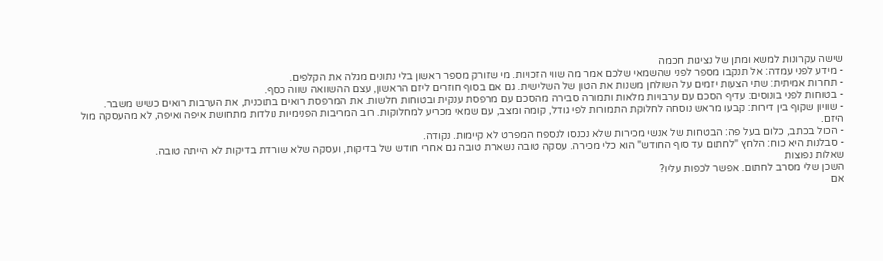שישה עקרונות למשא ומתן של נציגות חכמה
- מידע לפני עמדה: אל תנקבו מספר לפני שהשמאי שלכם אמר מה שווי הזכויות. מי שזורק מספר ראשון בלי נתונים מגלה את הקלפים.
- תחרות אמיתית: שתי הצעות יזמים על השולחן משנות את הטון של השלישית. גם אם בסוף חוזרים ליזם הראשון, עצם ההשוואה שווה כסף.
- בטוחות לפני בונוסים: עדיף הסכם עם ערבויות מלאות ותמורה סבירה מהסכם עם מרפסת ענקית ובטוחות חלשות. את המרפסת רואים בתוכנית, את הערבות רואים כשיש משבר.
- שוויון שקוף בין דירות: קבעו מראש נוסחה לחלוקת התמורות לפי גודל, קומה ומצב, עם שמאי מכריע למחלוקות. רוב המריבות הפנימיות נולדות מתחושת איפה ואיפה, לא מהעסקה מול היזם.
- הכול בכתב, כלום בעל פה: הבטחות של אנשי מכירות שלא נכנסו לנספח המפרט לא קיימות. נקודה.
- סבלנות היא כוח: הלחץ "לחתום עד סוף החודש" הוא כלי מכירה. עסקה טובה נשארת טובה גם אחרי חודש של בדיקות, ועסקה שלא שורדת בדיקות לא הייתה טובה.
שאלות נפוצות
השכן שלי מסרב לחתום. אפשר לכפות עליו?
אם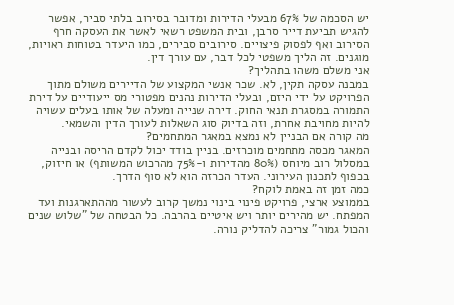יש הסכמה של 67% מבעלי הדירות ומדובר בסירוב בלתי סביר, אפשר להגיש תביעת דייר סרבן, ובית המשפט רשאי לאשר את העסקה חרף הסירוב ואף לפסוק פיצויים. סירובים סבירים, כמו היעדר בטוחות ראויות, מוגנים. זה הליך משפטי לכל דבר, עם עורך דין.
אני משלם משהו בתהליך?
במבנה עסקה תקין, לא. שכר אנשי המקצוע של הדיירים משולם מתוך הפרויקט על ידי היזם, ובעלי הדירות נהנים מפטורי מס ייעודיים על דירת התמורה במסגרת תנאי החוק. דירה שנייה ומעלה של אותו בעלים עשויה להיות מחויבת אחרת, וזה בדיוק סוג השאלות לעורך הדין והשמאי.
מה קורה אם הבניין לא נמצא במאגר המתחמים?
המאגר מכסה מתחמים מוכרזים. בניין בודד יכול לקדם הריסה ובנייה במסלול רוב מיוחס (80% מהדירות ו-75% מהרכוש המשותף) או חיזוק, בכפוף לתכנון העירוני. העדר הכרזה הוא לא סוף הדרך.
כמה זמן זה באמת לוקח?
בממוצע ארצי, פרויקט פינוי בינוי נמשך קרוב לעשור מההתארגנות ועד המפתח. יש מהירים יותר ויש איטיים בהרבה. כל הבטחה של "שלוש שנים והכול גמור" צריכה להדליק נורה.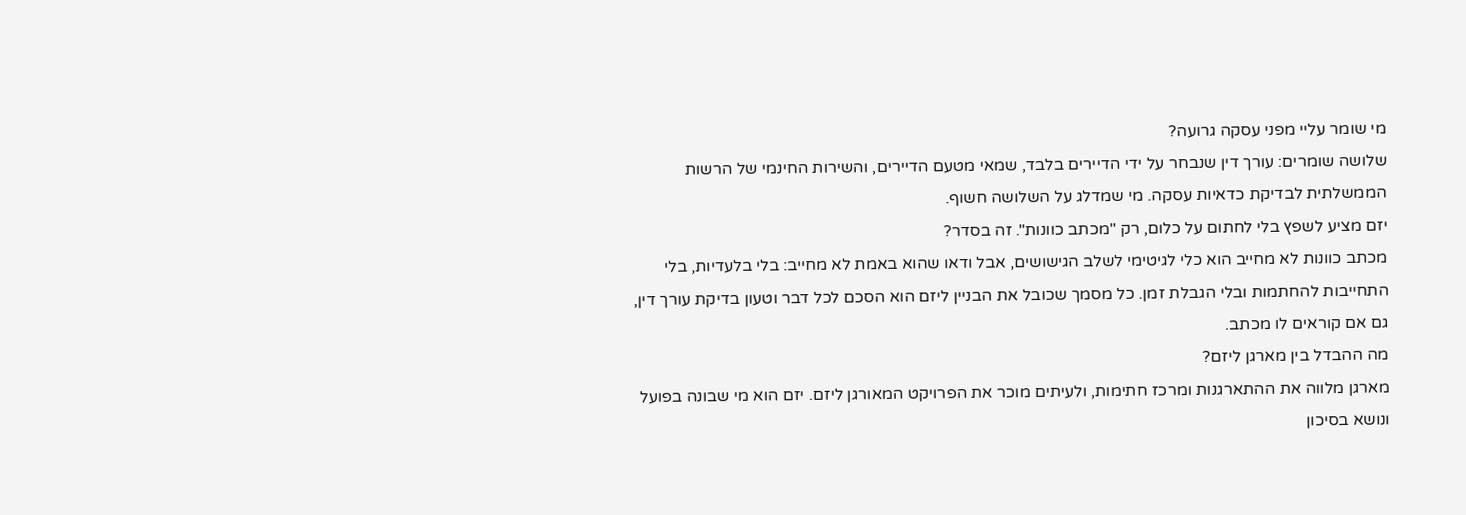מי שומר עליי מפני עסקה גרועה?
שלושה שומרים: עורך דין שנבחר על ידי הדיירים בלבד, שמאי מטעם הדיירים, והשירות החינמי של הרשות הממשלתית לבדיקת כדאיות עסקה. מי שמדלג על השלושה חשוף.
יזם מציע לשפץ בלי לחתום על כלום, רק "מכתב כוונות". זה בסדר?
מכתב כוונות לא מחייב הוא כלי לגיטימי לשלב הגישושים, אבל ודאו שהוא באמת לא מחייב: בלי בלעדיות, בלי התחייבות להחתמות ובלי הגבלת זמן. כל מסמך שכובל את הבניין ליזם הוא הסכם לכל דבר וטעון בדיקת עורך דין, גם אם קוראים לו מכתב.
מה ההבדל בין מארגן ליזם?
מארגן מלווה את ההתארגנות ומרכז חתימות, ולעיתים מוכר את הפרויקט המאורגן ליזם. יזם הוא מי שבונה בפועל ונושא בסיכון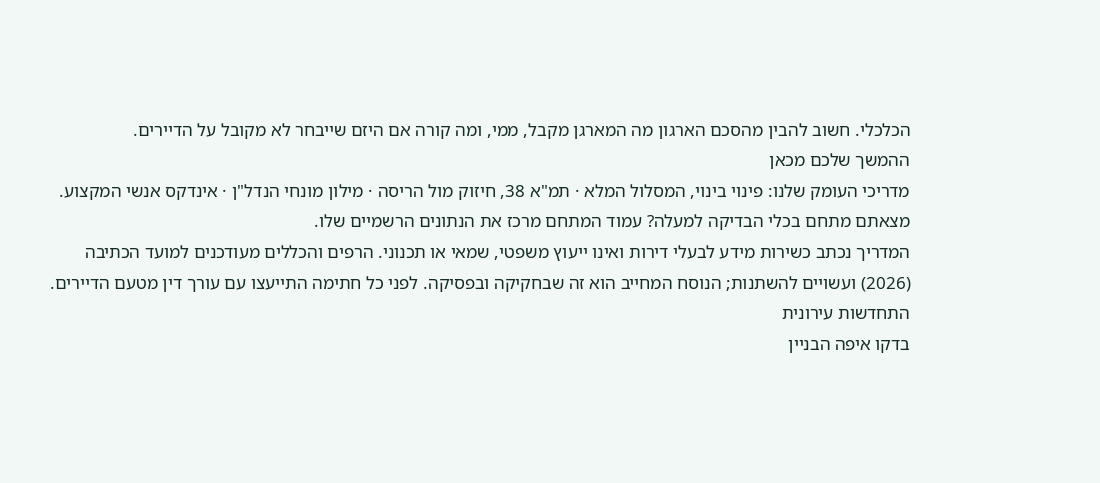הכלכלי. חשוב להבין מהסכם הארגון מה המארגן מקבל, ממי, ומה קורה אם היזם שייבחר לא מקובל על הדיירים.
ההמשך שלכם מכאן
מדריכי העומק שלנו: פינוי בינוי, המסלול המלא · תמ"א 38, חיזוק מול הריסה · מילון מונחי הנדל"ן · אינדקס אנשי המקצוע. מצאתם מתחם בכלי הבדיקה למעלה? עמוד המתחם מרכז את הנתונים הרשמיים שלו.
המדריך נכתב כשירות מידע לבעלי דירות ואינו ייעוץ משפטי, שמאי או תכנוני. הרפים והכללים מעודכנים למועד הכתיבה (2026) ועשויים להשתנות; הנוסח המחייב הוא זה שבחקיקה ובפסיקה. לפני כל חתימה התייעצו עם עורך דין מטעם הדיירים.
התחדשות עירונית
בדקו איפה הבניין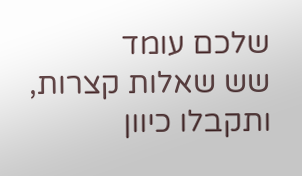שלכם עומד
שש שאלות קצרות, ותקבלו כיוון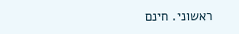ראשוני. חינם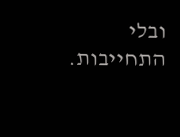ובלי התחייבות.